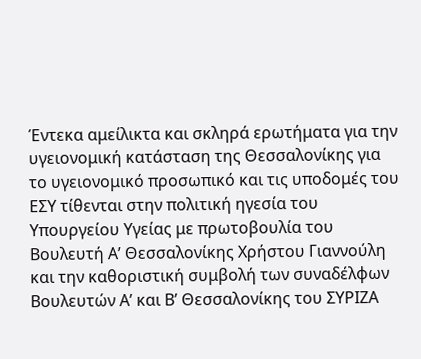Έντεκα αμείλικτα και σκληρά ερωτήματα για την υγειονομική κατάσταση της Θεσσαλονίκης για το υγειονομικό προσωπικό και τις υποδομές του ΕΣΥ τίθενται στην πολιτική ηγεσία του Υπουργείου Υγείας με πρωτοβουλία του Βουλευτή Α’ Θεσσαλονίκης Χρήστου Γιαννούλη και την καθοριστική συμβολή των συναδέλφων Βουλευτών Α’ και Β’ Θεσσαλονίκης του ΣΥΡΙΖΑ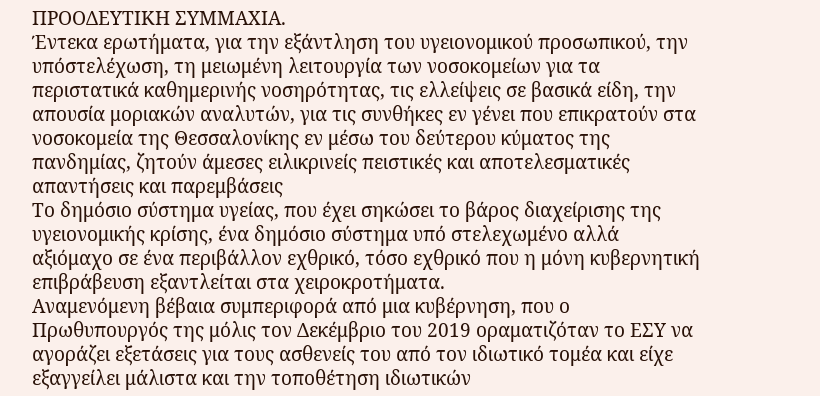ΠΡΟΟΔΕΥΤΙΚΗ ΣΥΜΜΑΧΙΑ.
Έντεκα ερωτήματα, για την εξάντληση του υγειονομικού προσωπικού, την υπόστελέχωση, τη μειωμένη λειτουργία των νοσοκομείων για τα περιστατικά καθημερινής νοσηρότητας, τις ελλείψεις σε βασικά είδη, την απουσία μοριακών αναλυτών, για τις συνθήκες εν γένει που επικρατούν στα νοσοκομεία της Θεσσαλονίκης εν μέσω του δεύτερου κύματος της πανδημίας, ζητούν άμεσες ειλικρινείς πειστικές και αποτελεσματικές απαντήσεις και παρεμβάσεις
Το δημόσιο σύστημα υγείας, που έχει σηκώσει το βάρος διαχείρισης της υγειονομικής κρίσης, ένα δημόσιο σύστημα υπό στελεχωμένο αλλά αξιόμαχο σε ένα περιβάλλον εχθρικό, τόσο εχθρικό που η μόνη κυβερνητική επιβράβευση εξαντλείται στα χειροκροτήματα.
Αναμενόμενη βέβαια συμπεριφορά από μια κυβέρνηση, που ο Πρωθυπουργός της μόλις τον Δεκέμβριο του 2019 οραματιζόταν το ΕΣΥ να αγοράζει εξετάσεις για τους ασθενείς του από τον ιδιωτικό τομέα και είχε εξαγγείλει μάλιστα και την τοποθέτηση ιδιωτικών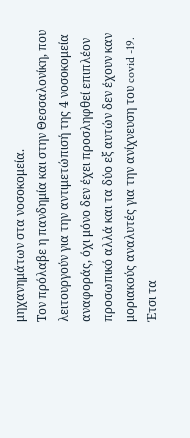μηχανημάτων στα νοσοκομεία.
Τον πρόλαβε η πανδημία και στην Θεσσαλονίκη, που λειτουργούν για την αντιμετώπισή της 4 νοσοκομεία αναφοράς, όχι μόνο δεν έχει προσληφθεί επιπλέον προσωπικό αλλά και τα δύο εξ αυτών δεν έχουν καν μοριακούς αναλυτές για την ανίχνευση του covid -19. Έτσι τα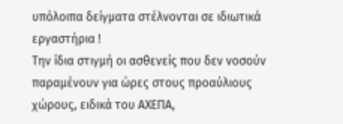υπόλοιπα δείγματα στέλνονται σε ιδιωτικά εργαστήρια !
Την ίδια στιγμή οι ασθενείς που δεν νοσούν παραμένουν για ώρες στους προαύλιους χώρους, ειδικά του ΑΧΕΠΑ,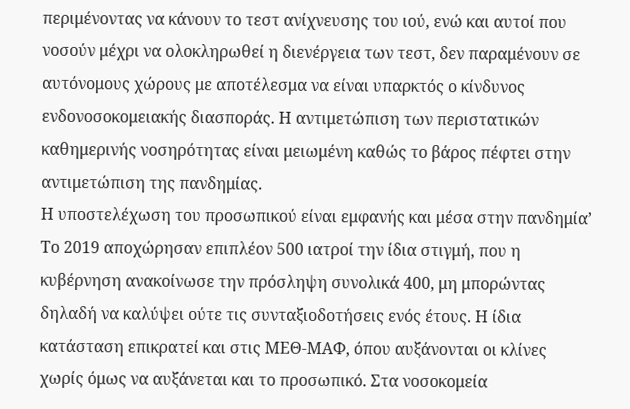περιμένοντας να κάνουν το τεστ ανίχνευσης του ιού, ενώ και αυτοί που νοσούν μέχρι να ολοκληρωθεί η διενέργεια των τεστ, δεν παραμένουν σε αυτόνομους χώρους με αποτέλεσμα να είναι υπαρκτός ο κίνδυνος ενδονοσοκομειακής διασποράς. Η αντιμετώπιση των περιστατικών καθημερινής νοσηρότητας είναι μειωμένη καθώς το βάρος πέφτει στην αντιμετώπιση της πανδημίας.
Η υποστελέχωση του προσωπικού είναι εμφανής και μέσα στην πανδημία’ Το 2019 αποχώρησαν επιπλέον 500 ιατροί την ίδια στιγμή, που η κυβέρνηση ανακοίνωσε την πρόσληψη συνολικά 400, μη μπορώντας δηλαδή να καλύψει ούτε τις συνταξιοδοτήσεις ενός έτους. Η ίδια κατάσταση επικρατεί και στις ΜΕΘ-ΜΑΦ, όπου αυξάνονται οι κλίνες χωρίς όμως να αυξάνεται και το προσωπικό. Στα νοσοκομεία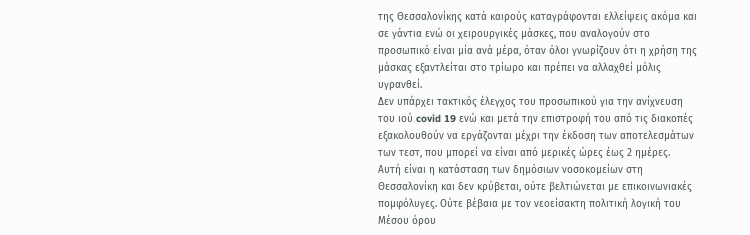της Θεσσαλονίκης κατά καιρούς καταγράφονται ελλείψεις ακόμα και σε γάντια ενώ οι χειρουργικές μάσκες, που αναλογούν στο προσωπικό είναι μία ανά μέρα, όταν όλοι γνωρίζουν ότι η χρήση της μάσκας εξαντλείται στο τρίωρο και πρέπει να αλλαχθεί μόλις υγρανθεί.
Δεν υπάρχει τακτικός έλεγχος του προσωπικού για την ανίχνευση του ιού covid 19 ενώ και μετά την επιστροφή του από τις διακοπές εξακολουθούν να εργάζονται μέχρι την έκδοση των αποτελεσμάτων των τεστ, που μπορεί να είναι από μερικές ώρες έως 2 ημέρες.
Αυτή είναι η κατάσταση των δημόσιων νοσοκομείων στη Θεσσαλονίκη και δεν κρύβεται, ούτε βελτιώνεται με επικοινωνιακές πομφόλυγες. Ούτε βέβαια με τον νεοείσακτη πολιτική λογική του Μέσου όρου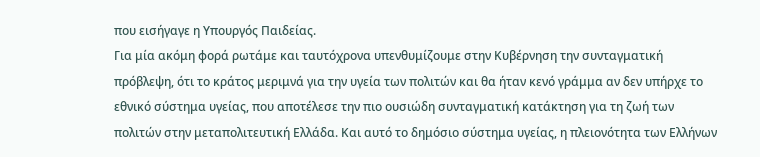που εισήγαγε η Υπουργός Παιδείας.
Για μία ακόμη φορά ρωτάμε και ταυτόχρονα υπενθυμίζουμε στην Κυβέρνηση την συνταγματική πρόβλεψη, ότι το κράτος μεριμνά για την υγεία των πολιτών και θα ήταν κενό γράμμα αν δεν υπήρχε το εθνικό σύστημα υγείας, που αποτέλεσε την πιο ουσιώδη συνταγματική κατάκτηση για τη ζωή των πολιτών στην μεταπολιτευτική Ελλάδα. Και αυτό το δημόσιο σύστημα υγείας, η πλειονότητα των Ελλήνων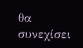θα συνεχίσει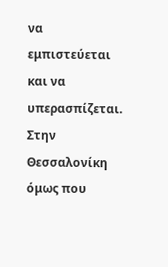να εμπιστεύεται και να υπερασπίζεται.
Στην Θεσσαλονίκη όμως που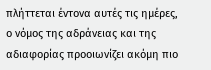πλήττεται έντονα αυτές τις ημέρες, ο νόμος της αδράνειας και της αδιαφορίας προοιωνίζει ακόμη πιο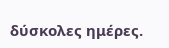δύσκολες ημέρες.